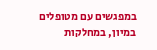במפגשים עם מטופלים במיון, במחלקות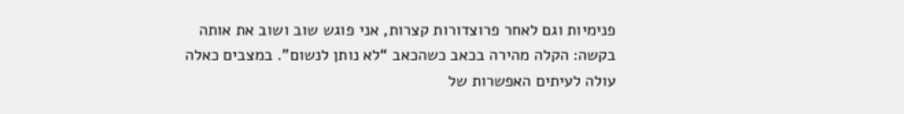פנימיות וגם לאחר פרוצדורות קצרות, אני פוגש שוב ושוב את אותה בקשה: הקלה מהירה בכאב כשהכאב “לא נותן לנשום”. במצבים כאלה עולה לעיתים האפשרות של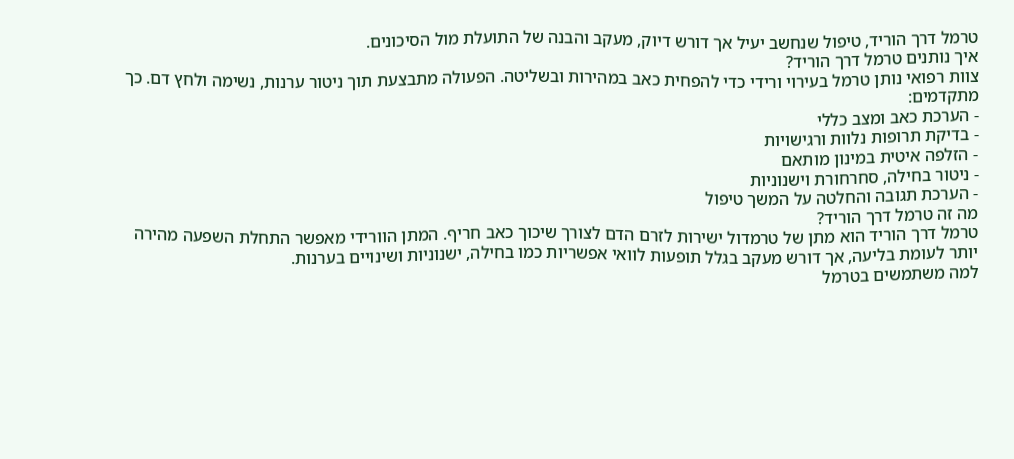טרמל דרך הוריד, טיפול שנחשב יעיל אך דורש דיוק, מעקב והבנה של התועלת מול הסיכונים.
איך נותנים טרמל דרך הוריד?
צוות רפואי נותן טרמל בעירוי ורידי כדי להפחית כאב במהירות ובשליטה. הפעולה מתבצעת תוך ניטור ערנות, נשימה ולחץ דם. כך מתקדמים:
- הערכת כאב ומצב כללי
- בדיקת תרופות נלוות ורגישויות
- הזלפה איטית במינון מותאם
- ניטור בחילה, סחרחורת וישנוניות
- הערכת תגובה והחלטה על המשך טיפול
מה זה טרמל דרך הוריד?
טרמל דרך הוריד הוא מתן של טרמדול ישירות לזרם הדם לצורך שיכוך כאב חריף. המתן הוורידי מאפשר התחלת השפעה מהירה יותר לעומת בליעה, אך דורש מעקב בגלל תופעות לוואי אפשריות כמו בחילה, ישנוניות ושינויים בערנות.
למה משתמשים בטרמל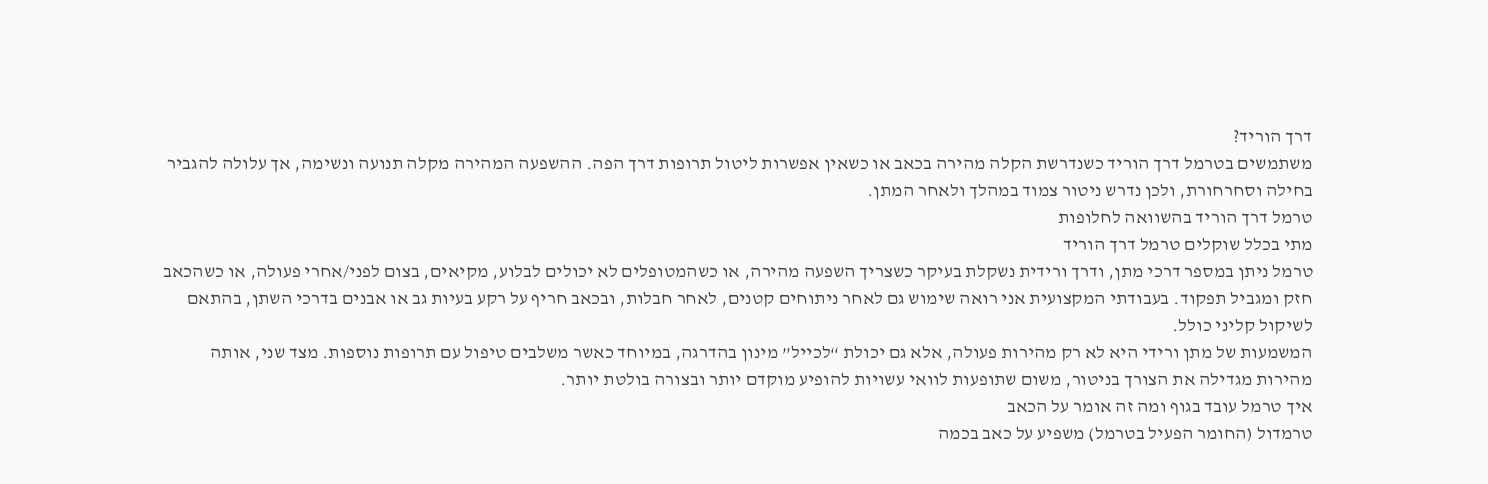דרך הוריד?
משתמשים בטרמל דרך הוריד כשנדרשת הקלה מהירה בכאב או כשאין אפשרות ליטול תרופות דרך הפה. ההשפעה המהירה מקלה תנועה ונשימה, אך עלולה להגביר בחילה וסחרחורת, ולכן נדרש ניטור צמוד במהלך ולאחר המתן.
טרמל דרך הוריד בהשוואה לחלופות
מתי בכלל שוקלים טרמל דרך הוריד
טרמל ניתן במספר דרכי מתן, ודרך ורידית נשקלת בעיקר כשצריך השפעה מהירה, או כשהמטופלים לא יכולים לבלוע, מקיאים, בצום לפני/אחרי פעולה, או כשהכאב חזק ומגביל תפקוד. בעבודתי המקצועית אני רואה שימוש גם לאחר ניתוחים קטנים, לאחר חבלות, ובכאב חריף על רקע בעיות גב או אבנים בדרכי השתן, בהתאם לשיקול קליני כולל.
המשמעות של מתן ורידי היא לא רק מהירות פעולה, אלא גם יכולת “לכייל” מינון בהדרגה, במיוחד כאשר משלבים טיפול עם תרופות נוספות. מצד שני, אותה מהירות מגדילה את הצורך בניטור, משום שתופעות לוואי עשויות להופיע מוקדם יותר ובצורה בולטת יותר.
איך טרמל עובד בגוף ומה זה אומר על הכאב
טרמדול (החומר הפעיל בטרמל) משפיע על כאב בכמה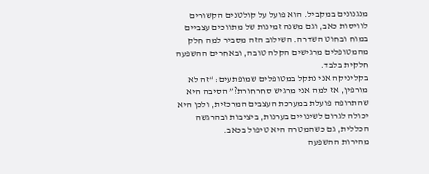מנגנונים במקביל. הוא פועל על קולטנים הקשורים לוויסות כאב, וגם משנה זמינות של מתווכים עצביים במוח ובחוט השדרה. השילוב הזה מסביר למה חלק מהמטופלים מרגישים הקלה טובה, ובאחרים ההשפעה חלקית בלבד.
בקליניקה אני נתקל במטופלים שמופתעים: “זה לא מורפין, אז למה אני מרגיש סחרחורת?” הסיבה היא שהתרופה פועלת במערכת העצבים המרכזית, ולכן היא יכולה לגרום לשינויים בערנות, ביציבות ובהרגשה הכללית, גם כשהמטרה היא טיפול בכאב.
מהירות ההשפעה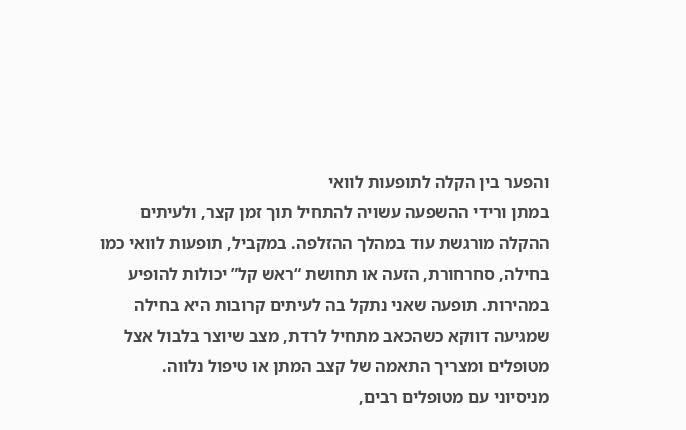והפער בין הקלה לתופעות לוואי
במתן ורידי ההשפעה עשויה להתחיל תוך זמן קצר, ולעיתים ההקלה מורגשת עוד במהלך ההזלפה. במקביל, תופעות לוואי כמו בחילה, סחרחורת, הזעה או תחושת “ראש קל” יכולות להופיע במהירות. תופעה שאני נתקל בה לעיתים קרובות היא בחילה שמגיעה דווקא כשהכאב מתחיל לרדת, מצב שיוצר בלבול אצל מטופלים ומצריך התאמה של קצב המתן או טיפול נלווה.
מניסיוני עם מטופלים רבים,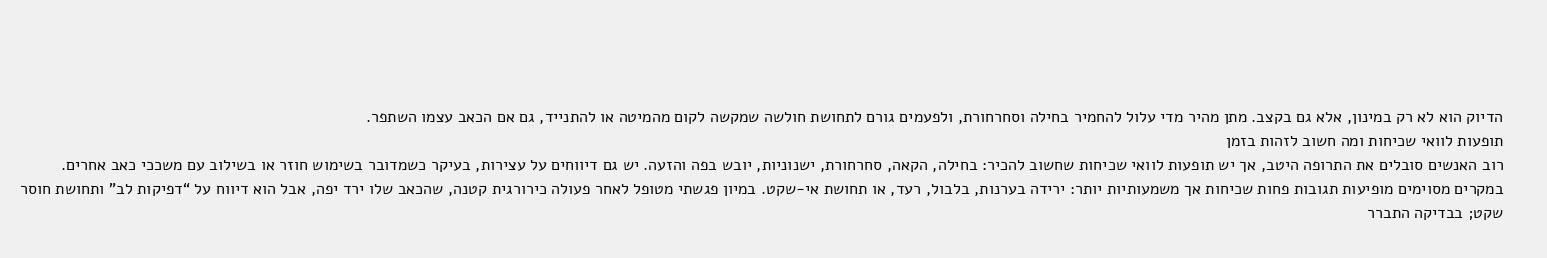הדיוק הוא לא רק במינון, אלא גם בקצב. מתן מהיר מדי עלול להחמיר בחילה וסחרחורת, ולפעמים גורם לתחושת חולשה שמקשה לקום מהמיטה או להתנייד, גם אם הכאב עצמו השתפר.
תופעות לוואי שכיחות ומה חשוב לזהות בזמן
רוב האנשים סובלים את התרופה היטב, אך יש תופעות לוואי שכיחות שחשוב להכיר: בחילה, הקאה, סחרחורת, ישנוניות, יובש בפה והזעה. יש גם דיווחים על עצירות, בעיקר כשמדובר בשימוש חוזר או בשילוב עם משככי כאב אחרים.
במקרים מסוימים מופיעות תגובות פחות שכיחות אך משמעותיות יותר: ירידה בערנות, בלבול, רעד, או תחושת אי-שקט. במיון פגשתי מטופל לאחר פעולה כירורגית קטנה, שהכאב שלו ירד יפה, אבל הוא דיווח על “דפיקות לב” ותחושת חוסר שקט; בבדיקה התברר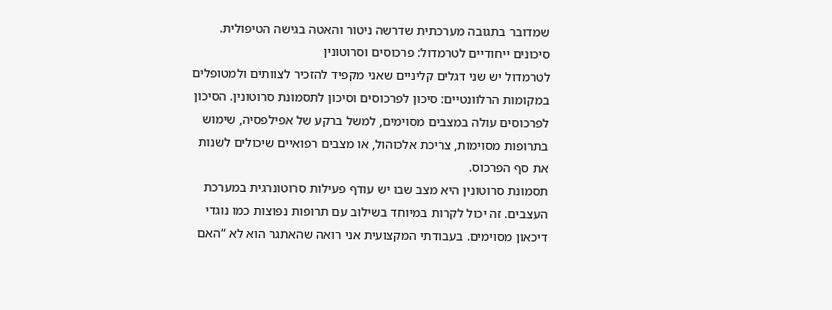שמדובר בתגובה מערכתית שדרשה ניטור והאטה בגישה הטיפולית.
סיכונים ייחודיים לטרמדול: פרכוסים וסרוטונין
לטרמדול יש שני דגלים קליניים שאני מקפיד להזכיר לצוותים ולמטופלים במקומות הרלוונטיים: סיכון לפרכוסים וסיכון לתסמונת סרוטונין. הסיכון לפרכוסים עולה במצבים מסוימים, למשל ברקע של אפילפסיה, שימוש בתרופות מסוימות, צריכת אלכוהול, או מצבים רפואיים שיכולים לשנות את סף הפרכוס.
תסמונת סרוטונין היא מצב שבו יש עודף פעילות סרוטונרגית במערכת העצבים. זה יכול לקרות במיוחד בשילוב עם תרופות נפוצות כמו נוגדי דיכאון מסוימים. בעבודתי המקצועית אני רואה שהאתגר הוא לא “האם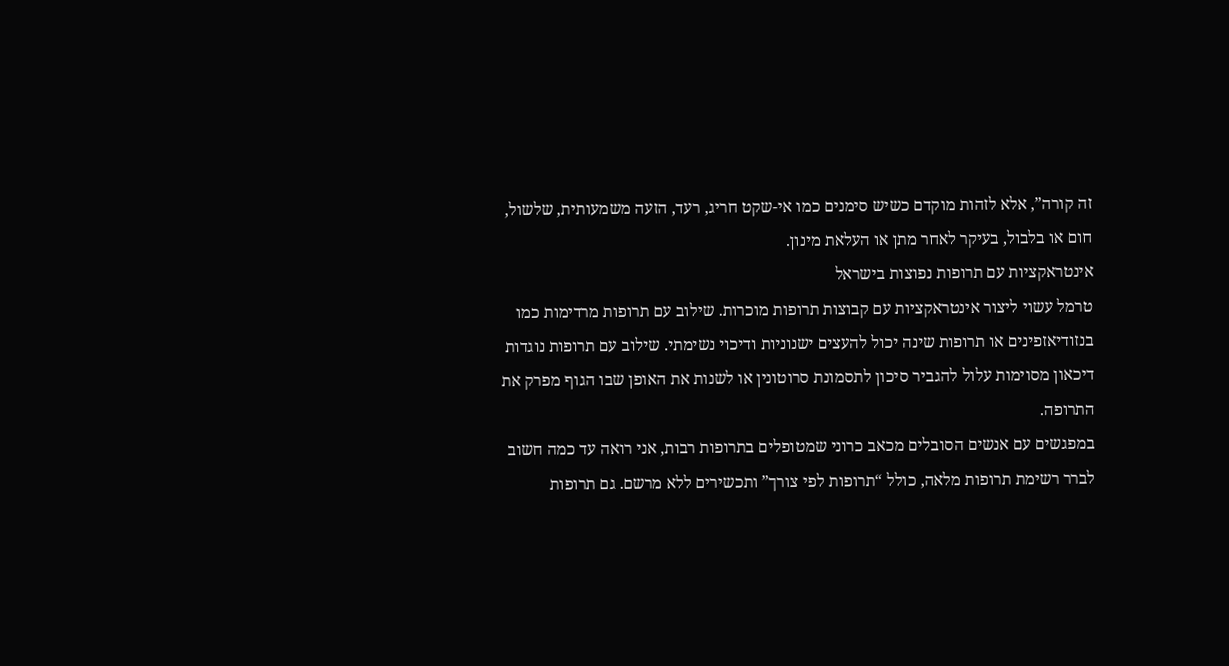זה קורה”, אלא לזהות מוקדם כשיש סימנים כמו אי-שקט חריג, רעד, הזעה משמעותית, שלשול, חום או בלבול, בעיקר לאחר מתן או העלאת מינון.
אינטראקציות עם תרופות נפוצות בישראל
טרמל עשוי ליצור אינטראקציות עם קבוצות תרופות מוכרות. שילוב עם תרופות מרדימות כמו בנזודיאזפינים או תרופות שינה יכול להעצים ישנוניות ודיכוי נשימתי. שילוב עם תרופות נוגדות דיכאון מסוימות עלול להגביר סיכון לתסמונת סרוטונין או לשנות את האופן שבו הגוף מפרק את התרופה.
במפגשים עם אנשים הסובלים מכאב כרוני שמטופלים בתרופות רבות, אני רואה עד כמה חשוב לברר רשימת תרופות מלאה, כולל “תרופות לפי צורך” ותכשירים ללא מרשם. גם תרופות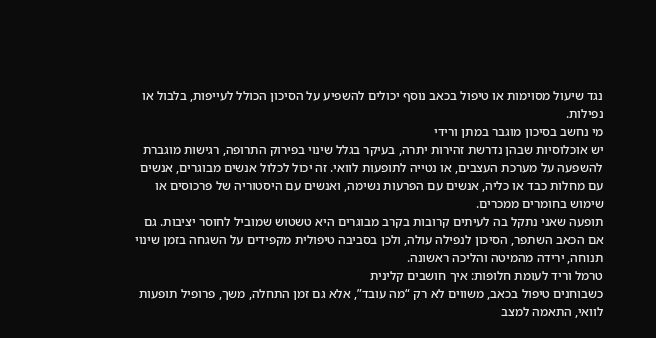נגד שיעול מסוימות או טיפול בכאב נוסף יכולים להשפיע על הסיכון הכולל לעייפות, בלבול או נפילות.
מי נחשב בסיכון מוגבר במתן ורידי
יש אוכלוסיות שבהן נדרשת זהירות יתרה, בעיקר בגלל שינוי בפירוק התרופה, רגישות מוגברת להשפעה על מערכת העצבים, או נטייה לתופעות לוואי. זה יכול לכלול אנשים מבוגרים, אנשים עם מחלות כבד או כליה, אנשים עם הפרעות נשימה, ואנשים עם היסטוריה של פרכוסים או שימוש בחומרים ממכרים.
תופעה שאני נתקל בה לעיתים קרובות בקרב מבוגרים היא טשטוש שמוביל לחוסר יציבות. גם אם הכאב השתפר, הסיכון לנפילה עולה, ולכן בסביבה טיפולית מקפידים על השגחה בזמן שינוי תנוחה, ירידה מהמיטה והליכה ראשונה.
טרמל וריד לעומת חלופות: איך חושבים קלינית
כשבוחנים טיפול בכאב, משווים לא רק “מה עובד”, אלא גם זמן התחלה, משך, פרופיל תופעות לוואי, התאמה למצב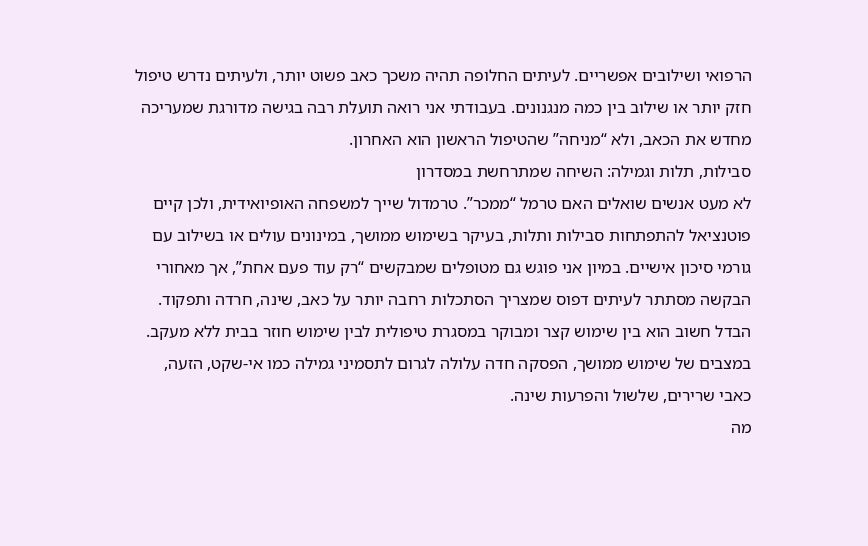הרפואי ושילובים אפשריים. לעיתים החלופה תהיה משכך כאב פשוט יותר, ולעיתים נדרש טיפול חזק יותר או שילוב בין כמה מנגנונים. בעבודתי אני רואה תועלת רבה בגישה מדורגת שמעריכה מחדש את הכאב, ולא “מניחה” שהטיפול הראשון הוא האחרון.
סבילות, תלות וגמילה: השיחה שמתרחשת במסדרון
לא מעט אנשים שואלים האם טרמל “ממכר”. טרמדול שייך למשפחה האופיואידית, ולכן קיים פוטנציאל להתפתחות סבילות ותלות, בעיקר בשימוש ממושך, במינונים עולים או בשילוב עם גורמי סיכון אישיים. במיון אני פוגש גם מטופלים שמבקשים “רק עוד פעם אחת”, אך מאחורי הבקשה מסתתר לעיתים דפוס שמצריך הסתכלות רחבה יותר על כאב, שינה, חרדה ותפקוד.
הבדל חשוב הוא בין שימוש קצר ומבוקר במסגרת טיפולית לבין שימוש חוזר בבית ללא מעקב. במצבים של שימוש ממושך, הפסקה חדה עלולה לגרום לתסמיני גמילה כמו אי-שקט, הזעה, כאבי שרירים, שלשול והפרעות שינה.
מה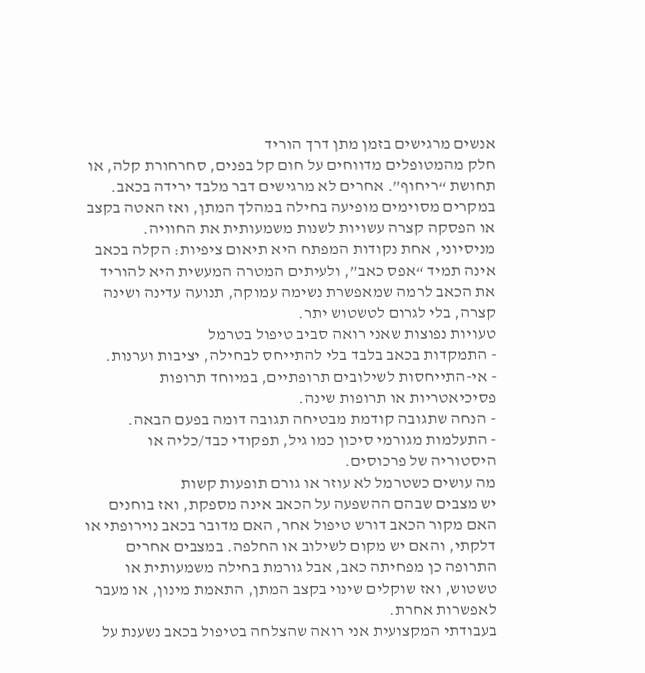אנשים מרגישים בזמן מתן דרך הוריד
חלק מהמטופלים מדווחים על חום קל בפנים, סחרחורת קלה, או תחושת “ריחוף”. אחרים לא מרגישים דבר מלבד ירידה בכאב. במקרים מסוימים מופיעה בחילה במהלך המתן, ואז האטה בקצב או הפסקה קצרה עשויות לשנות משמעותית את החוויה.
מניסיוני, אחת נקודות המפתח היא תיאום ציפיות: הקלה בכאב אינה תמיד “אפס כאב”, ולעיתים המטרה המעשית היא להוריד את הכאב לרמה שמאפשרת נשימה עמוקה, תנועה עדינה ושינה קצרה, בלי לגרום לטשטוש יתר.
טעויות נפוצות שאני רואה סביב טיפול בטרמל
- התמקדות בכאב בלבד בלי להתייחס לבחילה, יציבות וערנות.
- אי-התייחסות לשילובים תרופתיים, במיוחד תרופות פסיכיאטריות או תרופות שינה.
- הנחה שתגובה קודמת מבטיחה תגובה דומה בפעם הבאה.
- התעלמות מגורמי סיכון כמו גיל, תפקודי כבד/כליה או היסטוריה של פרכוסים.
מה עושים כשטרמל לא עוזר או גורם תופעות קשות
יש מצבים שבהם ההשפעה על הכאב אינה מספקת, ואז בוחנים האם מקור הכאב דורש טיפול אחר, האם מדובר בכאב נוירופתי או דלקתי, והאם יש מקום לשילוב או החלפה. במצבים אחרים התרופה כן מפחיתה כאב, אבל גורמת בחילה משמעותית או טשטוש, ואז שוקלים שינוי בקצב המתן, התאמת מינון, או מעבר לאפשרות אחרת.
בעבודתי המקצועית אני רואה שהצלחה בטיפול בכאב נשענת על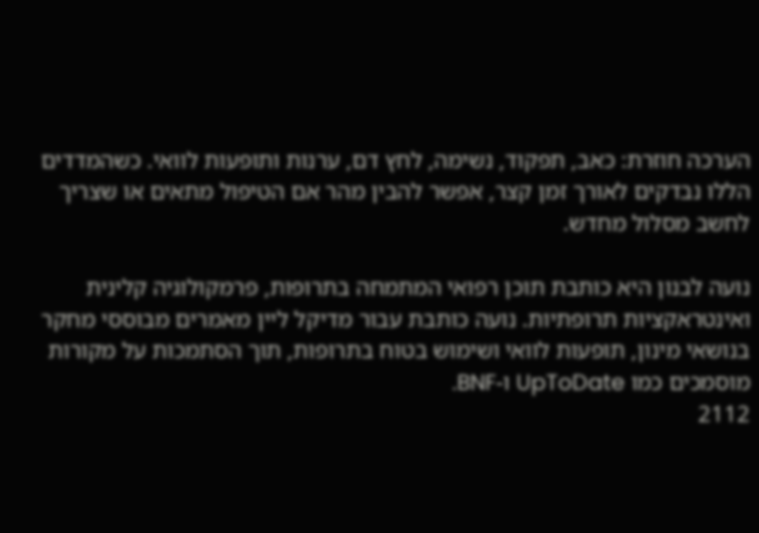הערכה חוזרת: כאב, תפקוד, נשימה, לחץ דם, ערנות ותופעות לוואי. כשהמדדים הללו נבדקים לאורך זמן קצר, אפשר להבין מהר אם הטיפול מתאים או שצריך לחשב מסלול מחדש.

נועה לבנון היא כותבת תוכן רפואי המתמחה בתרופות, פרמקולוגיה קלינית ואינטראקציות תרופתיות. נועה כותבת עבור מדיקל ליין מאמרים מבוססי מחקר בנושאי מינון, תופעות לוואי ושימוש בטוח בתרופות, תוך הסתמכות על מקורות מוסמכים כמו UpToDate ו-BNF.
2112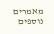מאמרים נוספים